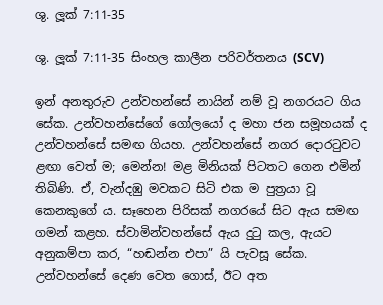ශු. ලූක් 7:11-35

ශු. ලූක් 7:11-35 සිංහල කාලීන පරිවර්තනය (SCV)

ඉන් අනතුරුව උන්වහන්සේ නායින් නම් වූ නගරයට ගිය සේක. උන්වහන්සේගේ ගෝලයෝ ද මහා ජන සමූහයක් ද උන්වහන්සේ සමඟ ගියහ. උන්වහන්සේ නගර දොරටුවට ළඟා වෙත් ම; මෙන්න! මළ මිනියක් පිටතට ගෙන එමින් තිබිණි. ඒ, වැන්දඹු මවකට සිටි එක ම පුත්‍රයා වූ කෙනකුගේ ය. සෑහෙන පිරිසක් නගරයේ සිට ඇය සමඟ ගමන් කළහ. ස්වාමින්වහන්සේ ඇය දුටු කල, ඇයට අනුකම්පා කර, “හඬන්න එපා” යි පැවසූ සේක. උන්වහන්සේ දෙණ වෙත ගොස්, ඊට අත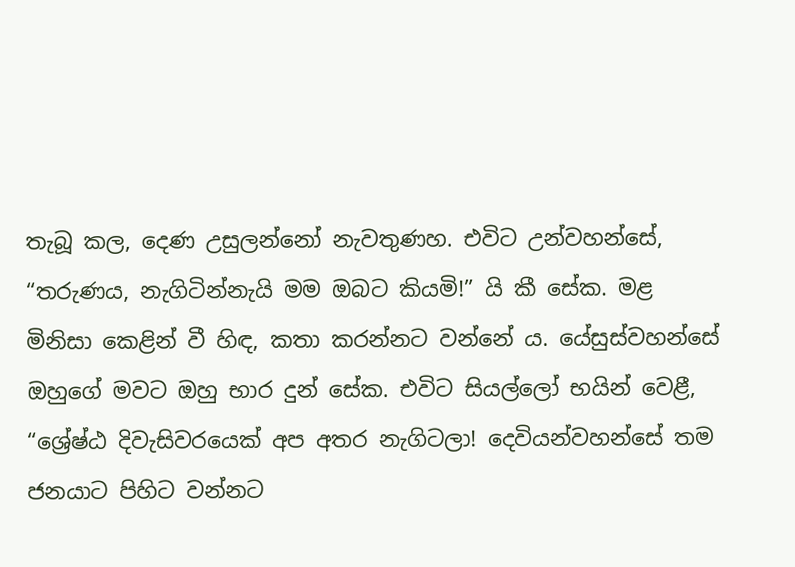තැබූ කල, දෙණ උසුලන්නෝ නැවතුණහ. එවිට උන්වහන්සේ, “තරුණය, නැගිටින්නැයි මම ඔබට කියමි!” යි කී සේක. මළ මිනිසා කෙළින් වී හිඳ, කතා කරන්නට වන්නේ ය. යේසුස්වහන්සේ ඔහුගේ මවට ඔහු භාර දුන් සේක. එවිට සියල්ලෝ භයින් වෙළී, “ශ්‍රේෂ්ඨ දිවැසිවරයෙක් අප අතර නැගිටලා! දෙවියන්වහන්සේ තම ජනයාට පිහිට වන්නට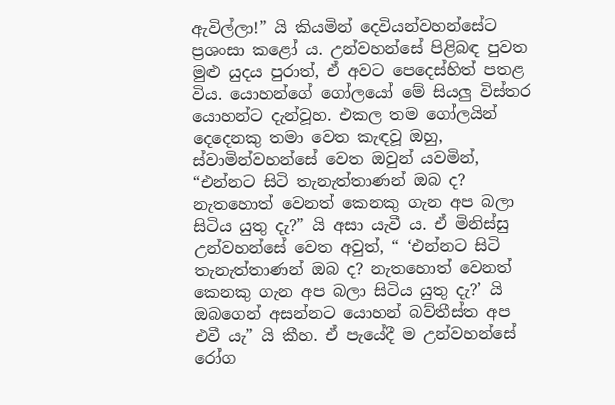ඇවිල්ලා!” යි කියමින් දෙවියන්වහන්සේට ප්‍රශංසා කළෝ ය. උන්වහන්සේ පිළිබඳ පුවත මුළු යුදය පුරාත්, ඒ අවට පෙදෙස්හිත් පතළ විය. යොහන්ගේ ගෝලයෝ මේ සියලු විස්තර යොහන්ට දැන්වූහ. එකල තම ගෝලයින් දෙදෙනකු තමා වෙත කැඳවූ ඔහු, ස්වාමින්වහන්සේ වෙත ඔවුන් යවමින්, “එන්නට සිටි තැනැත්තාණන් ඔබ ද? නැතහොත් වෙනත් කෙනකු ගැන අප බලා සිටිය යුතු දැ?” යි අසා යැවී ය. ඒ මිනිස්සු උන්වහන්සේ වෙත අවුත්, “ ‘එන්නට සිටි තැනැත්තාණන් ඔබ ද? නැතහොත් වෙනත් කෙනකු ගැන අප බලා සිටිය යුතු දැ?’ යි ඔබගෙන් අසන්නට යොහන් බව්තීස්ත අප එවී යැ” යි කීහ. ඒ පැයේදී ම උන්වහන්සේ රෝග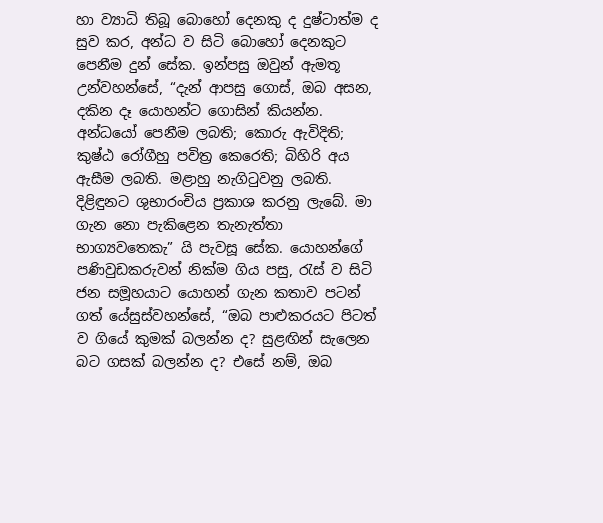හා ව්‍යාධි තිබූ බොහෝ දෙනකු ද දුෂ්ටාත්ම ද සුව කර, අන්ධ ව සිටි බොහෝ දෙනකුට පෙනීම දුන් සේක. ඉන්පසු ඔවුන් ඇමතූ උන්වහන්සේ, “දැන් ආපසු ගොස්, ඔබ අසන, දකින දෑ යොහන්ට ගොසින් කියන්න. අන්ධයෝ පෙනීම ලබති; කොරු ඇවිදිති; කුෂ්ඨ රෝගීහු පවිත්‍ර කෙරෙති; බිහිරි අය ඇසීම ලබති. මළාහු නැගිටුවනු ලබති. දිළිඳුනට ශුභාරංචිය ප්‍රකාශ කරනු ලැබේ. මා ගැන නො පැකිළෙන තැනැත්තා භාග්‍යවතෙකැ” යි පැවසූ සේක. යොහන්ගේ පණිවුඩකරුවන් නික්ම ගිය පසු, රැස් ව සිටි ජන සමූහයාට යොහන් ගැන කතාව පටන් ගත් යේසුස්වහන්සේ, “ඔබ පාළුකරයට පිටත් ව ගියේ කුමක් බලන්න ද? සුළඟින් සැලෙන බට ගසක් බලන්න ද? එසේ නම්, ඔබ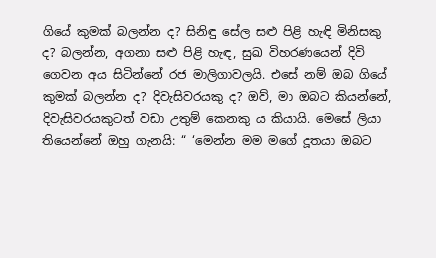ගියේ කුමක් බලන්න ද? සිනිඳු සේල සළු පිළි හැඳි මිනිසකු ද? බලන්න, අගනා සළු පිළි හැඳ, සුඛ විහරණයෙන් දිවි ගෙවන අය සිටින්නේ රජ මාලිගාවලයි. එසේ නම් ඔබ ගියේ කුමක් බලන්න ද? දිවැසිවරයකු ද? ඔව්, මා ඔබට කියන්නේ, දිවැසිවරයකුටත් වඩා උතුම් කෙනකු ය කියායි. මෙසේ ලියා තියෙන්නේ ඔහු ගැනයි: “ ‘මෙන්න මම මගේ දූතයා ඔබට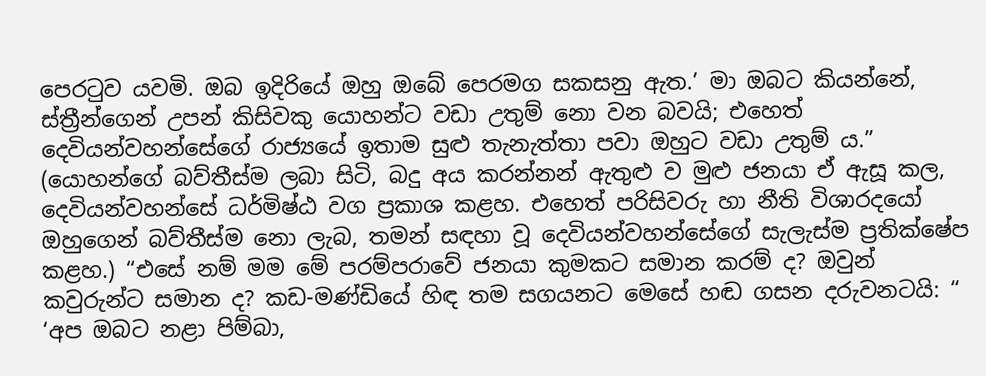පෙරටුව යවමි. ඔබ ඉදිරියේ ඔහු ඔබේ පෙරමග සකසනු ඇත.’ මා ඔබට කියන්නේ, ස්ත්‍රීන්ගෙන් උපන් කිසිවකු යොහන්ට වඩා උතුම් නො වන බවයි; එහෙත් දෙවියන්වහන්සේගේ රාජ්‍යයේ ඉතාම සුළු තැනැත්තා පවා ඔහුට වඩා උතුම් ය.” (යොහන්ගේ බව්තීස්ම ලබා සිටි, බදු අය කරන්නන් ඇතුළු ව මුළු ජනයා ඒ ඇසූ කල, දෙවියන්වහන්සේ ධර්මිෂ්ඨ වග ප්‍රකාශ කළහ. එහෙත් පරිසිවරු හා නීති විශාරදයෝ ඔහුගෙන් බව්තීස්ම නො ලැබ, තමන් සඳහා වූ දෙවියන්වහන්සේගේ සැලැස්ම ප්‍රතික්ෂේප කළහ.) “එසේ නම් මම මේ පරම්පරාවේ ජනයා කුමකට සමාන කරම් ද? ඔවුන් කවුරුන්ට සමාන ද? කඩ-මණ්ඩියේ හිඳ තම සගයනට මෙසේ හඬ ගසන දරුවනටයි: “ ‘අප ඔබට නළා පිම්බා,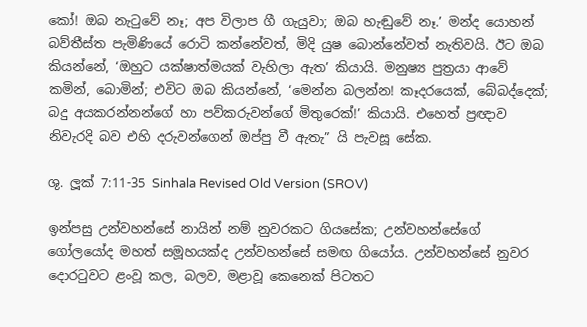කෝ! ඔබ නැටුවේ නෑ; අප විලාප ගී ගැයුවා; ඔබ හැඬුවේ නෑ.’ මන්ද යොහන් බව්තීස්ත පැමිණියේ රොටි කන්නේවත්, මිදි යුෂ බොන්නේවත් නැතිවයි. ඊට ඔබ කියන්නේ, ‘ඔහුට යක්ෂාත්මයක් වැහිලා ඇත’ කියායි. මනුෂ්‍ය පුත්‍රයා ආවේ කමින්, බොමින්; එවිට ඔබ කියන්නේ, ‘මෙන්න බලන්න! කෑදරයෙක්, බේබද්දෙක්; බදු අයකරන්නන්ගේ හා පව්කරුවන්ගේ මිතුරෙක්!’ කියායි. එහෙත් ප්‍රඥාව නිවැරදි බව එහි දරුවන්ගෙන් ඔප්පු වී ඇතැ” යි පැවසූ සේක.

ශු. ලූක් 7:11-35 Sinhala Revised Old Version (SROV)

ඉන්පසු උන්වහන්සේ නායින් නම් නුවරකට ගියසේක; උන්වහන්සේගේ ගෝලයෝද මහත් සමූහයක්ද උන්වහන්සේ සමඟ ගියෝය. උන්වහන්සේ නුවර දොරටුවට ළංවූ කල, බලව, මළාවූ කෙනෙක් පිටතට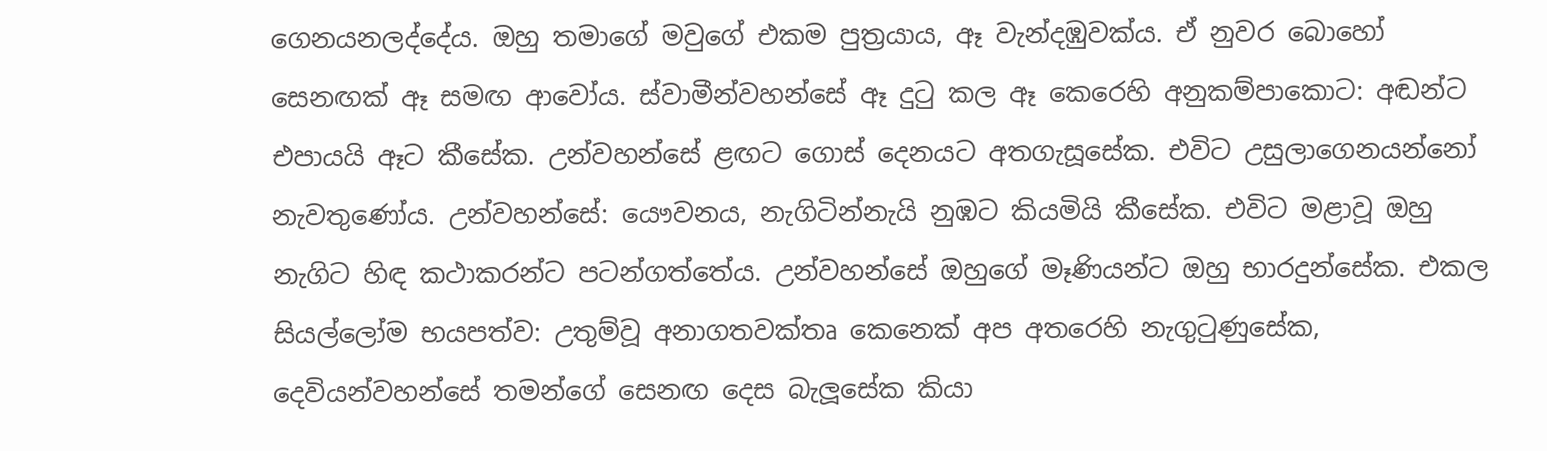ගෙනයනලද්දේය. ඔහු තමාගේ මවුගේ එකම පුත්‍රයාය, ඈ වැන්දඹුවක්ය. ඒ නුවර බොහෝ සෙනඟක් ඈ සමඟ ආවෝය. ස්වාමීන්වහන්සේ ඈ දුටු කල ඈ කෙරෙහි අනුකම්පාකොට: අඬන්ට එපායයි ඈට කීසේක. උන්වහන්සේ ළඟට ගොස් දෙනයට අතගැසූසේක. එවිට උසුලාගෙනයන්නෝ නැවතුණෝය. උන්වහන්සේ: යෞවනය, නැගිටින්නැයි නුඹට කියමියි කීසේක. එවිට මළාවූ ඔහු නැගිට හිඳ කථාකරන්ට පටන්ගත්තේය. උන්වහන්සේ ඔහුගේ මෑණියන්ට ඔහු භාරදුන්සේක. එකල සියල්ලෝම භයපත්ව: උතුම්වූ අනාගතවක්තෘ කෙනෙක් අප අතරෙහි නැගුටුණුසේක, දෙවියන්වහන්සේ තමන්ගේ සෙනඟ දෙස බැලූසේක කියා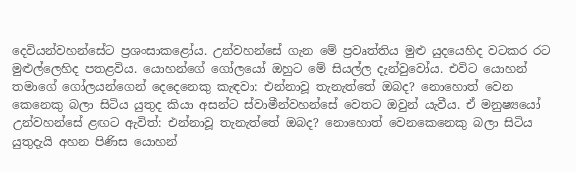දෙවියන්වහන්සේට ප්‍රශංසාකළෝය. උන්වහන්සේ ගැන මේ ප්‍රවෘත්තිය මුළු යුදයෙහිද වටකර රට මුළුල්ලෙහිද පතළවිය. යොහන්ගේ ගෝලයෝ ඔහුට මේ සියල්ල දැන්වුවෝය. එවිට යොහන් තමාගේ ගෝලයන්ගෙන් දෙදෙනෙකු කැඳවා: එන්නාවූ තැනැත්තේ ඔබද? නොහොත් වෙන කෙනෙකු බලා සිටිය යුතුද කියා අසන්ට ස්වාමීන්වහන්සේ වෙතට ඔවුන් යැවීය. ඒ මනුෂ්‍යයෝ උන්වහන්සේ ළඟට ඇවිත්: එන්නාවූ තැනැත්තේ ඔබද? නොහොත් වෙනකෙනෙකු බලා සිටිය යුතුදැයි අහන පිණිස යොහන්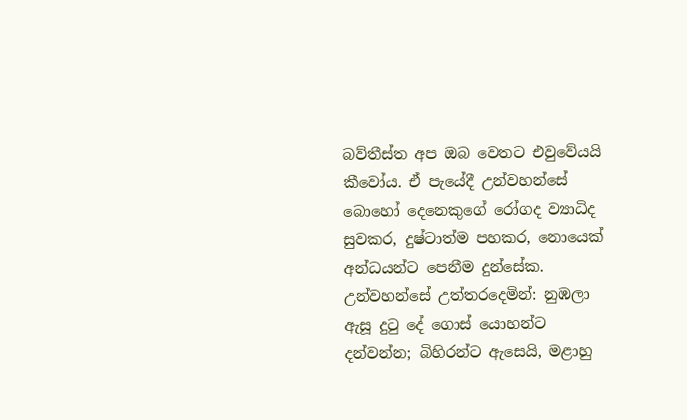බව්තීස්ත අප ඔබ වෙතට එවුවේයයි කීවෝය. ඒ පැයේදී උන්වහන්සේ බොහෝ දෙනෙකුගේ රෝගද ව්‍යාධිද සුවකර, දුෂ්ටාත්ම පහකර, නොයෙක් අන්ධයන්ට පෙනීම දුන්සේක. උන්වහන්සේ උත්තරදෙමින්: නුඹලා ඇසූ දුටු දේ ගොස් යොහන්ට දන්වන්න; බිහිරන්ට ඇසෙයි, මළාහු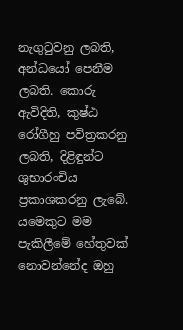නැගුටුවනු ලබති, අන්ධයෝ පෙනීම ලබති. කොරු ඇවිදිති, කුෂ්ඨ රෝගීහු පවිත්‍රකරනු ලබති, දිළිඳුන්ට ශුභාරංචිය ප්‍රකාශකරනු ලැබේ. යමෙකුට මම පැකිලීමේ හේතුවක් නොවන්නේද ඔහු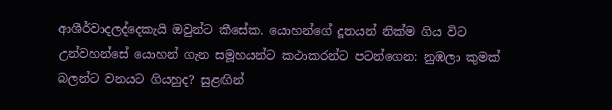ආශීර්වාදලද්දෙකැයි ඔවුන්ට කීසේක. යොහන්ගේ දූතයන් නික්ම ගිය විට උන්වහන්සේ යොහන් ගැන සමූහයන්ට කථාකරන්ට පටන්ගෙන: නුඹලා කුමක් බලන්ට වනයට ගියහුද? සුළඟින්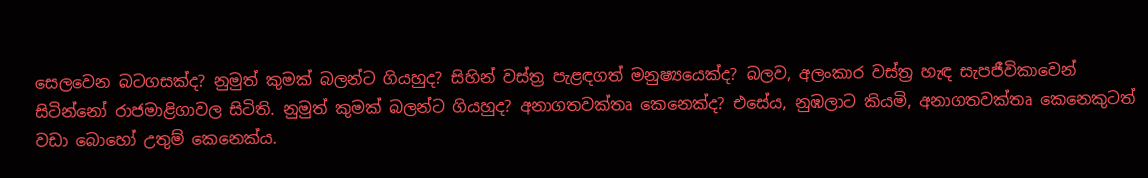සෙලවෙන බටගසක්ද? නුමුත් කුමක් බලන්ට ගියහුද? සිහින් වස්ත්‍ර පැළඳගත් මනුෂ්‍යයෙක්ද? බලව, අලංකාර වස්ත්‍ර හැඳ සැපජීවිකාවෙන් සිටින්නෝ රාජමාළිගාවල සිටිති. නුමුත් කුමක් බලන්ට ගියහුද? අනාගතවක්තෘ කෙනෙක්ද? එසේය, නුඹලාට කියමි, අනාගතවක්තෘ කෙනෙකුටත් වඩා බොහෝ උතුම් කෙනෙක්ය.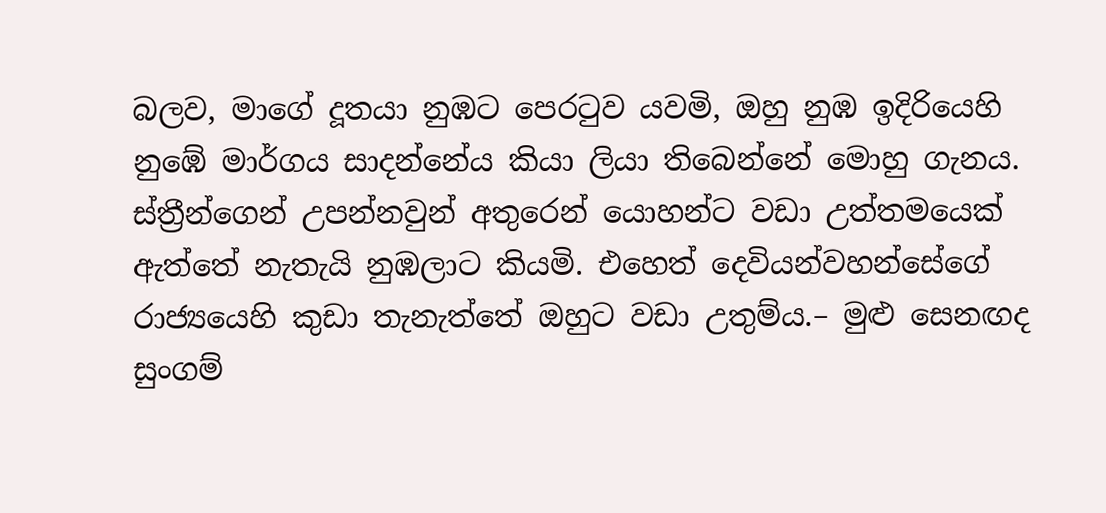බලව, මාගේ දූතයා නුඹට පෙරටුව යවමි, ඔහු නුඹ ඉදිරියෙහි නුඹේ මාර්ගය සාදන්නේය කියා ලියා තිබෙන්නේ මොහු ගැනය. ස්ත්‍රීන්ගෙන් උපන්නවුන් අතුරෙන් යොහන්ට වඩා උත්තමයෙක් ඇත්තේ නැතැයි නුඹලාට කියමි. එහෙත් දෙවියන්වහන්සේගේ රාජ්‍යයෙහි කුඩා තැනැත්තේ ඔහුට වඩා උතුම්ය.– මුළු සෙනඟද සුංගම්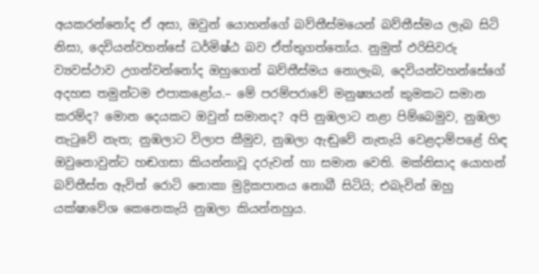අයකරන්නෝද ඒ අසා, ඔවුන් යොහන්ගේ බව්තීස්මයෙන් බව්තීස්මය ලැබ සිටි නිසා, දෙවියන්වහන්සේ ධර්මිෂ්ඨ බව ඒත්තුගත්තෝය. නුමුත් ඵරිසිවරු ව්‍යවස්ථාව උගන්වන්නෝද ඔහුගෙන් බව්තීස්මය නොලැබ, දෙවියන්වහන්සේගේ අදහස තමුන්ටම එපාකළෝය.– මේ පරම්පරාවේ මනුෂ්‍යයන් කුමකට සමාන කරම්ද? මොන දෙයකට ඔවුන් සමානද? අපි නුඹලාට නළා පිම්බෙමුව, නුඹලා නැටුවේ නැත; නුඹලාට විලාප කීමුව, නුඹලා ඇඬුවේ නැතැයි වෙළදාම්පළේ හිඳ ඔවුනොවුන්ට හඬගසා කියන්නාවූ දරුවන් හා සමාන වෙති. මක්නිසාද යොහන් බව්තීස්ත ඇවිත් රොටි නොකා මුද්‍රිකපානය නොබී සිටියි; එබැවින් ඔහු යක්ෂාවේශ කෙනෙකැයි නුඹලා කියන්නහුය.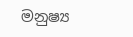මනුෂ්‍ය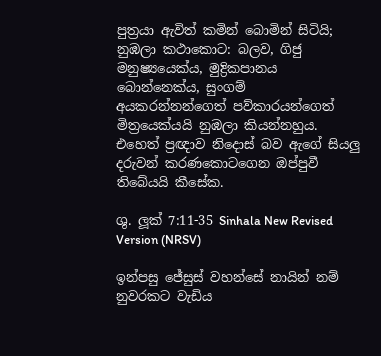පුත්‍රයා ඇවිත් කමින් බොමින් සිටියි; නුඹලා කථාකොට: බලව, ගිජු මනුෂ්‍යයෙක්ය, මුද්‍රිකපානය බොන්නෙක්ය, සුංගම් අයකරන්නන්ගෙත් පව්කාරයන්ගෙත් මිත්‍රයෙක්යයි නුඹලා කියන්නහුය. එහෙත් ප්‍රඥාව නිදොස් බව ඇගේ සියලු දරුවන් කරණකොටගෙන ඔප්පුවී තිබේයයි කීසේක.

ශු. ලූක් 7:11-35 Sinhala New Revised Version (NRSV)

ඉන්පසු ජේසුස් වහන්සේ නායින් නම් නුවරකට වැඩිය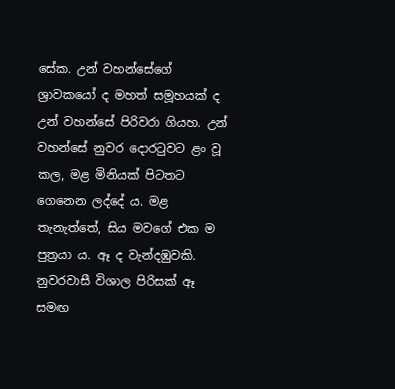සේක. උන් වහන්සේගේ ශ්‍රාවකයෝ ද මහත් සමූහයක් ද උන් වහන්සේ පිරිවරා ගියහ. උන් වහන්සේ නුවර දොරටුවට ළං වූ කල, මළ මිනියක් පිටතට ගෙනෙන ලද්දේ ය. මළ තැනැත්තේ, සිය මවගේ එක ම පුත්‍රයා ය. ඈ ද වැන්දඹුවකි. නුවරවාසී විශාල පිරිසක් ඈ සමඟ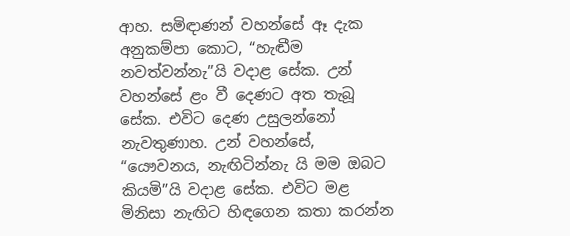ආහ. සමිඳාණන් වහන්සේ ඈ දැක අනුකම්පා කොට, “හැඬීම නවත්වන්නැ”යි වදාළ සේක. උන් වහන්සේ ළං වී දෙණට අත තැබූ සේක. එවිට දෙණ උසුලන්නෝ නැවතුණාහ. උන් වහන්සේ, “යෞවනය, නැඟිටින්නැ යි මම ඔබට කියමි”යි වදාළ සේක. එවිට මළ මිනිසා නැඟිට හිඳගෙන කතා කරන්න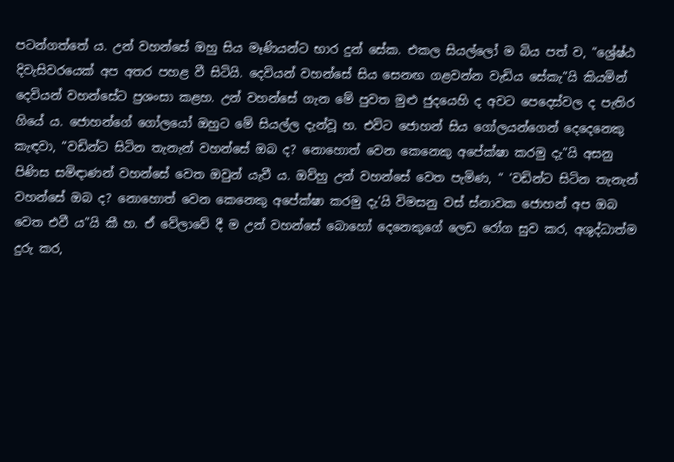පටන්ගත්තේ ය. උන් වහන්සේ ඔහු සිය මෑණියන්ට භාර දුන් සේක. එකල සියල්ලෝ ම බිය පත් ව, “ශ්‍රේෂ්ඨ දිවැසිවරයෙක් අප අතර පහළ වී සිටියි. දෙවියන් වහන්සේ සිය සෙනඟ ගළවන්න වැඩිය සේකැ”යි කියමින් දෙවියන් වහන්සේට ප්‍රශංසා කළහ. උන් වහන්සේ ගැන මේ පුවත මුළු ජුදයෙහි ද අවට පෙදෙස්වල ද පැතිර ගියේ ය. ජොහන්ගේ ගෝලයෝ ඔහුට මේ සියල්ල දැන්වූ හ. එවිට ජොහන් සිය ගෝලයන්ගෙන් දෙදෙනෙකු කැඳවා, “වඩින්ට සිටින තැනැන් වහන්සේ ඔබ ද? නොහොත් වෙන කෙනෙකු අපේක්ෂා කරමු දැ”යි අසනු පිණිස සමිඳාණන් වහන්සේ වෙත ඔවුන් යැවී ය. ඔව්හු උන් වහන්සේ වෙත පැමිණ, “ ‘වඩින්ට සිටින තැනැන් වහන්සේ ඔබ ද? නොහොත් වෙන කෙනෙකු අපේක්ෂා කරමු දැ’යි විමසනු වස් ස්නාවක ජොහන් අප ඔබ වෙත එවී ය”යි කී හ. ඒ වේලාවේ දී ම උන් වහන්සේ බොහෝ දෙනෙකුගේ ලෙඩ රෝග සුව කර, අශුද්ධාත්ම දුරු කර,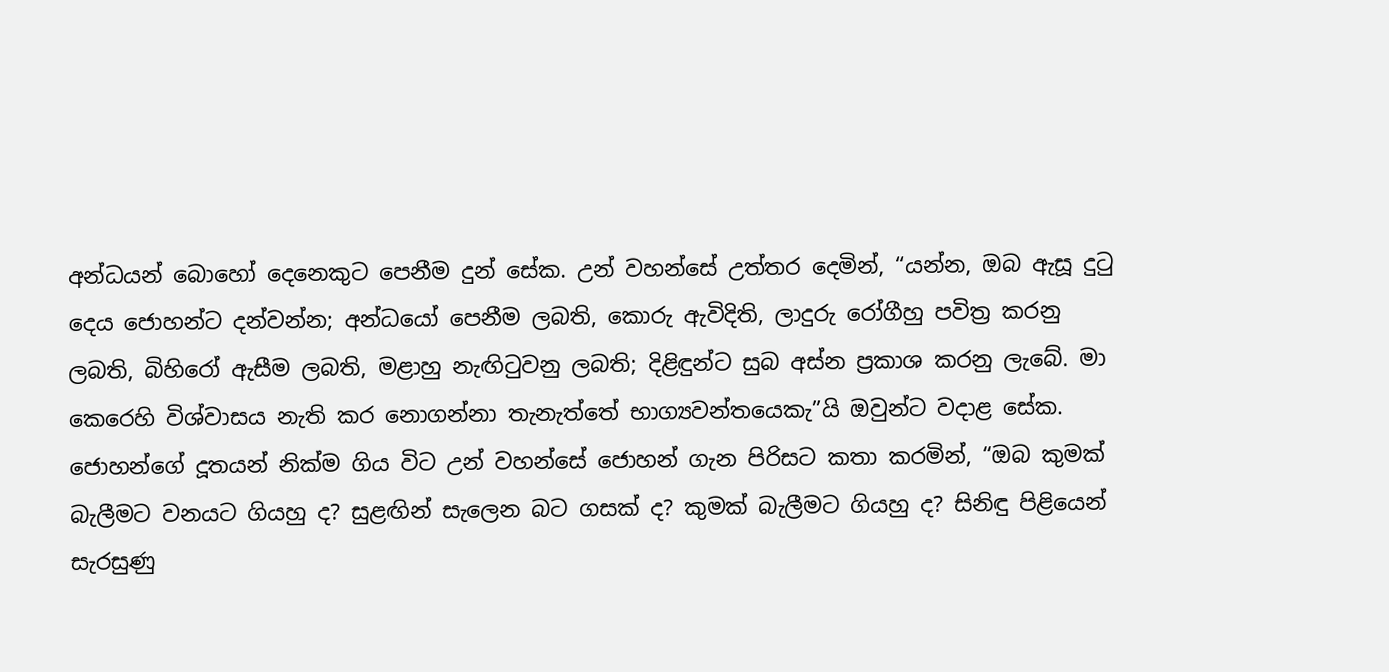අන්ධයන් බොහෝ දෙනෙකුට පෙනීම දුන් සේක. උන් වහන්සේ උත්තර දෙමින්, “යන්න, ඔබ ඇසූ දුටු දෙය ජොහන්ට දන්වන්න; අන්ධයෝ පෙනීම ලබති, කොරු ඇවිදිති, ලාදුරු රෝගීහු පවිත්‍ර කරනු ලබති, බිහිරෝ ඇසීම ලබති, මළාහු නැඟිටුවනු ලබති; දිළිඳුන්ට සුබ අස්න ප්‍රකාශ කරනු ලැබේ. මා කෙරෙහි විශ්වාසය නැති කර නොගන්නා තැනැත්තේ භාග්‍යවන්තයෙකැ”යි ඔවුන්ට වදාළ සේක. ජොහන්ගේ දූතයන් නික්ම ගිය විට උන් වහන්සේ ජොහන් ගැන පිරිසට කතා කරමින්, “ඔබ කුමක් බැලීමට වනයට ගියහු ද? සුළඟින් සැලෙන බට ගසක් ද? කුමක් බැලීමට ගියහු ද? සිනිඳු පිළියෙන් සැරසුණු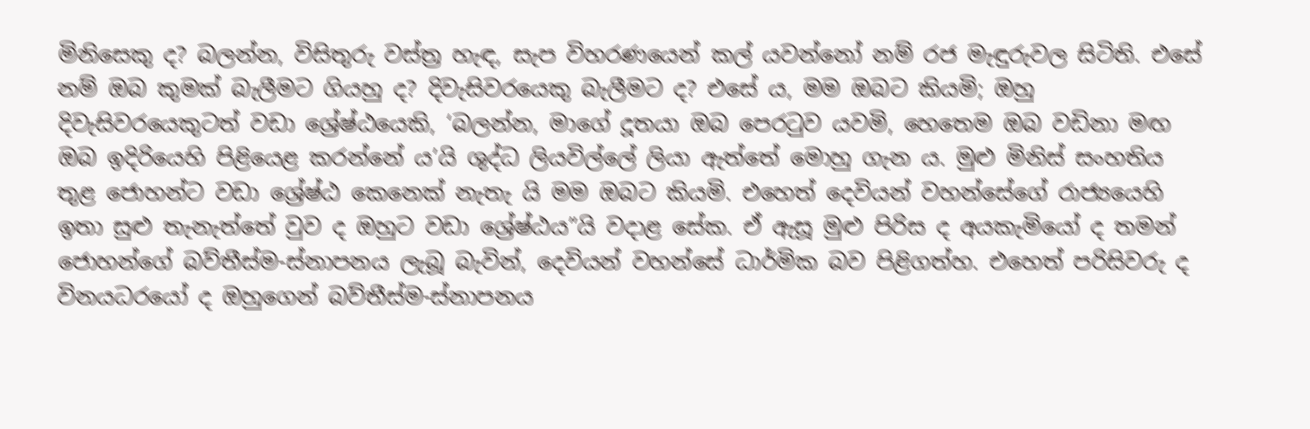මිනිසෙකු ද? බලන්න, විසිතුරු වස්ත්‍ර හැඳ, සැප විහරණයෙන් කල් යවන්නෝ නම් රජ මැඳුරුවල සිටිති. එසේ නම් ඔබ කුමක් බැලීමට ගියහු ද? දිවැසිවරයෙකු බැලීමට ද? එසේ ය, මම ඔබට කියමි; ඔහු දිවැසිවරයෙකුටත් වඩා ශ්‍රේෂ්ඨයෙකි, ‘බලන්න, මාගේ දූතයා ඔබ පෙරටුව යවමි, හෙතෙම ඔබ වඩිනා මඟ ඔබ ඉදිරියෙහි පිළියෙළ කරන්නේ ය’යි ශුද්ධ ලියවිල්ලේ ලියා ඇත්තේ මොහු ගැන ය. මුළු මිනිස් සංහතිය තුළ ජොහන්ට වඩා ශ්‍රේෂ්ඨ කෙනෙක් නැතැ යි මම ඔබට කියමි. එහෙත් දෙවියන් වහන්සේගේ රාජ්‍යයෙහි ඉතා සුළු තැනැත්තේ වුව ද ඔහුට වඩා ශ්‍රේෂ්ඨය”යි වදාළ සේක. ඒ ඇසූ මුළු පිරිස ද අයකැමියෝ ද තමන් ජොහන්ගේ බව්තීස්ම-ස්නාපනය ලැබූ බැවින්, දෙවියන් වහන්සේ ධාර්මික බව පිළිගත්හ. එහෙත් පරිසිවරු ද විනයධරයෝ ද ඔහුගෙන් බව්තීස්ම-ස්නාපනය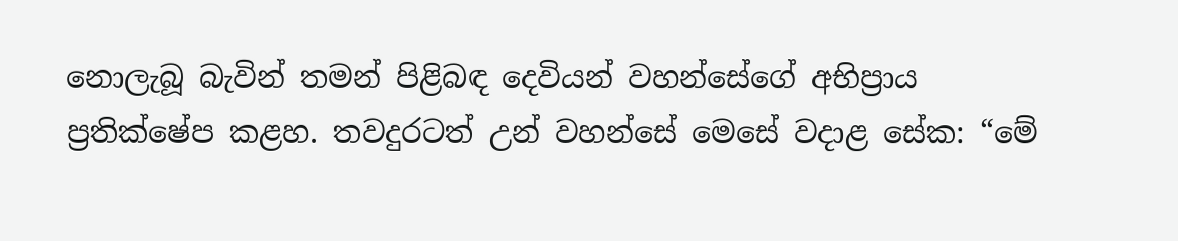නොලැබූ බැවින් තමන් පිළිබඳ දෙවියන් වහන්සේගේ අභිප්‍රාය ප්‍රතික්ෂේප කළහ. තවදුරටත් උන් වහන්සේ මෙ‍සේ වදාළ සේක: “මේ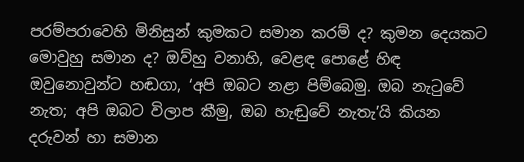පරම්පරාවෙහි මිනිසුන් කුමකට සමාන කරම් ද? කුමන දෙයකට මොවුහු සමාන ද? ඔව්හු වනාහි, වෙළඳ පොළේ හිඳ ඔවුනොවුන්ට හඬගා, ‘අපි ඔබට නළා පිම්බෙමු. ඔබ නැටුවේ නැත; අපි ඔබට විලාප කීමු, ඔබ හැඬුවේ නැතැ’යි කියන දරුවන් හා සමාන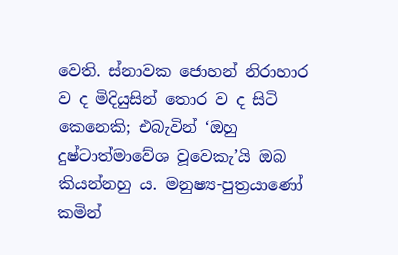වෙති. ස්නාවක ජොහන් නිරාහාර ව ද මිදියුසින් තොර ව ද සිටි කෙනෙකි; එබැවින් ‘ඔහු දුෂ්ටාත්මාවේශ වූවෙකැ’යි ඔබ කියන්නහු ය. මනුෂ්‍ය-පුත්‍රයාණෝ කමින්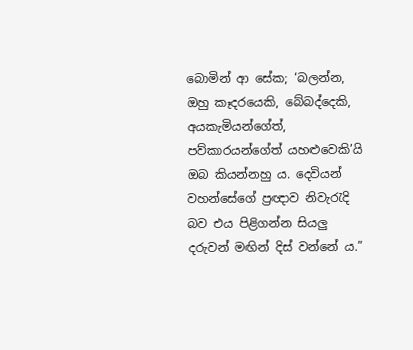බොමින් ආ සේක; ‘බලන්න, ඔහු කෑදරයෙකි, බේබද්දෙකි, අයකැමියන්ගේත්, පව්කාරයන්ගේත් යහළුවෙකි’යි ඔබ කියන්නහු ය. දෙවියන් වහන්සේගේ ප්‍රඥාව නිවැරැදි බව එය පිළිගන්න සියලු දරුවන් මඟින් දිස් වන්නේ ය.”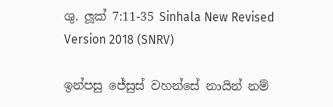ශු. ලූක් 7:11-35 Sinhala New Revised Version 2018 (SNRV)

ඉන්පසු ජේසුස් වහන්සේ නායින් නම්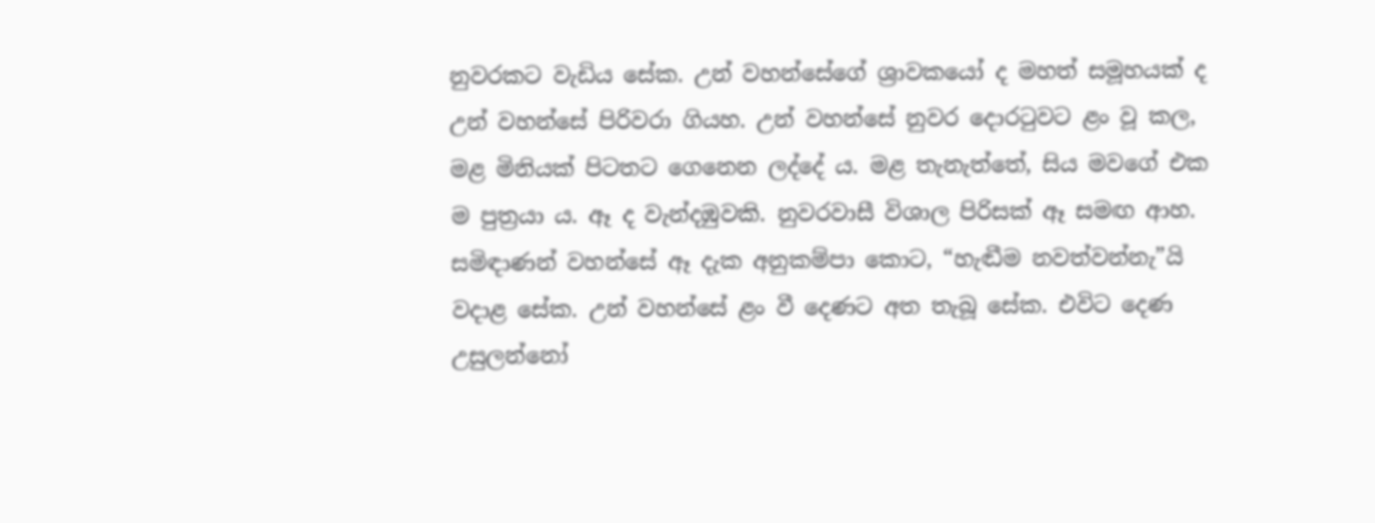නුවරකට වැඩිය සේක. උන් වහන්සේගේ ශ්‍රාවකයෝ ද මහත් සමූහයක් ද උන් වහන්සේ පිරිවරා ගියහ. උන් වහන්සේ නුවර දොරටුවට ළං වූ කල, මළ මිනියක් පිටතට ගෙනෙන ලද්දේ ය. මළ තැනැත්තේ, සිය මවගේ එක ම පුත්‍රයා ය. ඈ ද වැන්දඹුවකි. නුවරවාසී විශාල පිරිසක් ඈ සමඟ ආහ. සමිඳාණන් වහන්සේ ඈ දැක අනුකම්පා කොට, “හැඬීම නවත්වන්නැ”යි වදාළ සේක. උන් වහන්සේ ළං වී දෙණට අත තැබූ සේක. එවිට දෙණ උසුලන්නෝ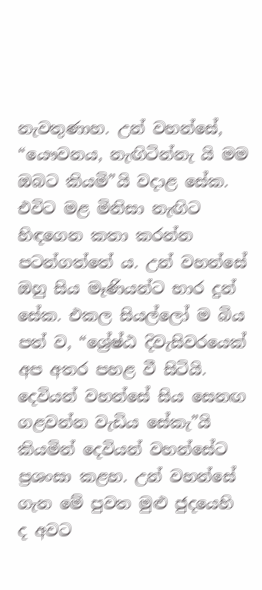නැවතුණාහ. උන් වහන්සේ, “යෞවනය, නැඟිටින්නැ යි මම ඔබට කියමි”යි වදාළ සේක. එවිට මළ මිනිසා නැඟිට හිඳගෙන කතා කරන්න පටන්ගත්තේ ය. උන් වහන්සේ ඔහු සිය මෑණියන්ට භාර දුන් සේක. එකල සියල්ලෝ ම බිය පත් ව, “ශ්‍රේෂ්ඨ දිවැසිවරයෙක් අප අතර පහළ වී සිටියි. දෙවියන් වහන්සේ සිය සෙනඟ ගළවන්න වැඩිය සේකැ”යි කියමින් දෙවියන් වහන්සේට ප්‍රශංසා කළහ. උන් වහන්සේ ගැන මේ පුවත මුළු ජුදයෙහි ද අවට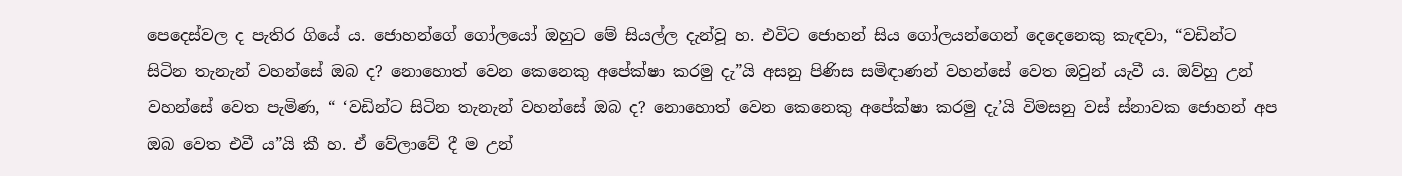පෙදෙස්වල ද පැතිර ගියේ ය. ජොහන්ගේ ගෝලයෝ ඔහුට මේ සියල්ල දැන්වූ හ. එවිට ජොහන් සිය ගෝලයන්ගෙන් දෙදෙනෙකු කැඳවා, “වඩින්ට සිටින තැනැන් වහන්සේ ඔබ ද? නොහොත් වෙන කෙනෙකු අපේක්ෂා කරමු දැ”යි අසනු පිණිස සමිඳාණන් වහන්සේ වෙත ඔවුන් යැවී ය. ඔව්හු උන් වහන්සේ වෙත පැමිණ, “ ‘වඩින්ට සිටින තැනැන් වහන්සේ ඔබ ද? නොහොත් වෙන කෙනෙකු අපේක්ෂා කරමු දැ’යි විමසනු වස් ස්නාවක ජොහන් අප ඔබ වෙත එවී ය”යි කී හ. ඒ වේලාවේ දී ම උන්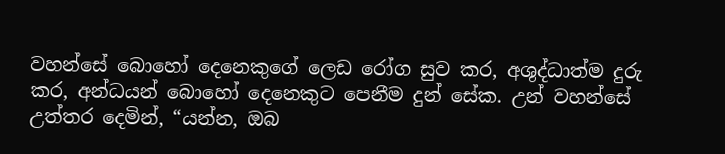වහන්සේ බොහෝ දෙනෙකුගේ ලෙඩ රෝග සුව කර, අශුද්ධාත්ම දුරු කර, අන්ධයන් බොහෝ දෙනෙකුට පෙනීම දුන් සේක. උන් වහන්සේ උත්තර දෙමින්, “යන්න, ඔබ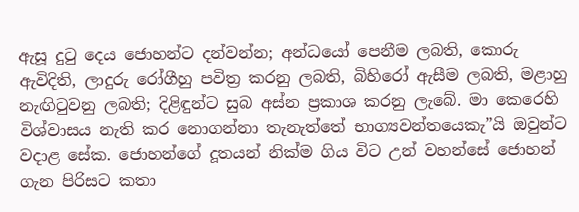ඇසූ දුටු දෙය ජොහන්ට දන්වන්න; අන්ධයෝ පෙනීම ලබති, කොරු ඇවිදිති, ලාදුරු රෝගීහු පවිත්‍ර කරනු ලබති, බිහිරෝ ඇසීම ලබති, මළාහු නැඟිටුවනු ලබති; දිළිඳුන්ට සුබ අස්න ප්‍රකාශ කරනු ලැබේ. මා කෙරෙහි විශ්වාසය නැති කර නොගන්නා තැනැත්තේ භාග්‍යවන්තයෙකැ”යි ඔවුන්ට වදාළ සේක. ජොහන්ගේ දූතයන් නික්ම ගිය විට උන් වහන්සේ ජොහන් ගැන පිරිසට කතා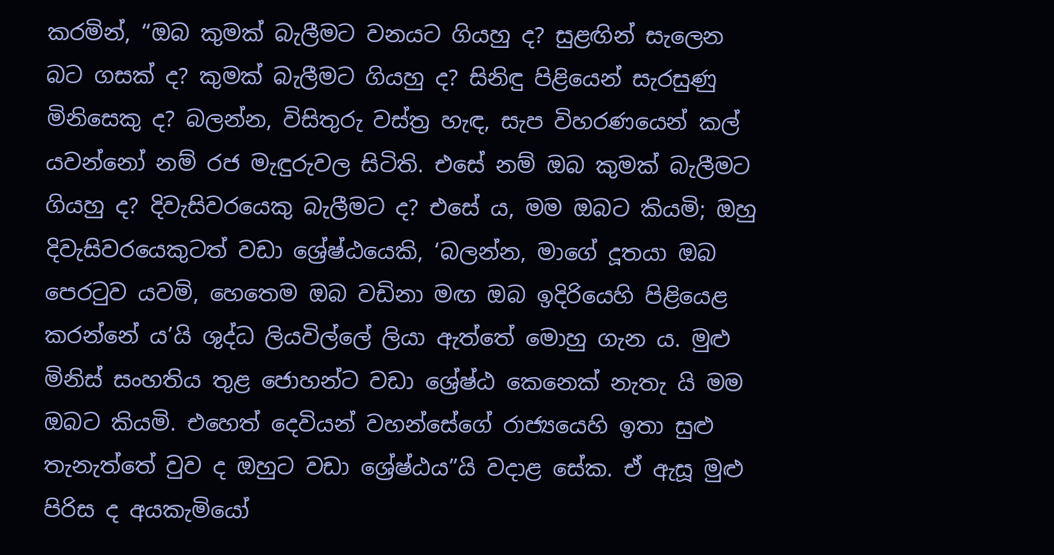කරමින්, “ඔබ කුමක් බැලීමට වනයට ගියහු ද? සුළඟින් සැලෙන බට ගසක් ද? කුමක් බැලීමට ගියහු ද? සිනිඳු පිළියෙන් සැරසුණු මිනිසෙකු ද? බලන්න, විසිතුරු වස්ත්‍ර හැඳ, සැප විහරණයෙන් කල් යවන්නෝ නම් රජ මැඳුරුවල සිටිති. එසේ නම් ඔබ කුමක් බැලීමට ගියහු ද? දිවැසිවරයෙකු බැලීමට ද? එසේ ය, මම ඔබට කියමි; ඔහු දිවැසිවරයෙකුටත් වඩා ශ්‍රේෂ්ඨයෙකි, ‘බලන්න, මාගේ දූතයා ඔබ පෙරටුව යවමි, හෙතෙම ඔබ වඩිනා මඟ ඔබ ඉදිරියෙහි පිළියෙළ කරන්නේ ය’යි ශුද්ධ ලියවිල්ලේ ලියා ඇත්තේ මොහු ගැන ය. මුළු මිනිස් සංහතිය තුළ ජොහන්ට වඩා ශ්‍රේෂ්ඨ කෙනෙක් නැතැ යි මම ඔබට කියමි. එහෙත් දෙවියන් වහන්සේගේ රාජ්‍යයෙහි ඉතා සුළු තැනැත්තේ වුව ද ඔහුට වඩා ශ්‍රේෂ්ඨය”යි වදාළ සේක. ඒ ඇසූ මුළු පිරිස ද අයකැමියෝ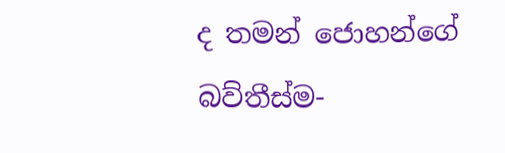ද තමන් ජොහන්ගේ බව්තීස්ම-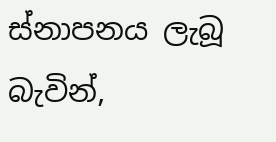ස්නාපනය ලැබූ බැවින්,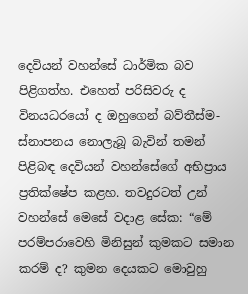දෙවියන් වහන්සේ ධාර්මික බව පිළිගත්හ. එහෙත් පරිසිවරු ද විනයධරයෝ ද ඔහුගෙන් බව්තීස්ම-ස්නාපනය නොලැබූ බැවින් තමන් පිළිබඳ දෙවියන් වහන්සේගේ අභිප්‍රාය ප්‍රතික්ෂේප කළහ. තවදුරටත් උන් වහන්සේ මෙ‍සේ වදාළ සේක: “මේ පරම්පරාවෙහි මිනිසුන් කුමකට සමාන කරම් ද? කුමන දෙයකට මොවුහු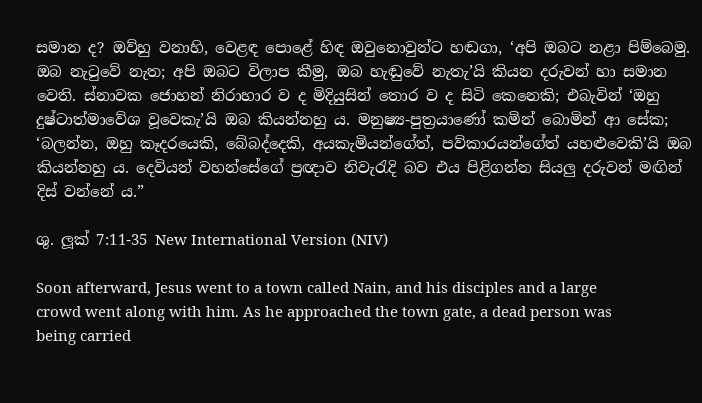සමාන ද? ඔව්හු වනාහි, වෙළඳ පොළේ හිඳ ඔවුනොවුන්ට හඬගා, ‘අපි ඔබට නළා පිම්බෙමු. ඔබ නැටුවේ නැත; අපි ඔබට විලාප කීමු, ඔබ හැඬුවේ නැතැ’යි කියන දරුවන් හා සමාන වෙති. ස්නාවක ජොහන් නිරාහාර ව ද මිදියුසින් තොර ව ද සිටි කෙනෙකි; එබැවින් ‘ඔහු දුෂ්ටාත්මාවේශ වූවෙකැ’යි ඔබ කියන්නහු ය. මනුෂ්‍ය-පුත්‍රයාණෝ කමින් බොමින් ආ සේක; ‘බලන්න, ඔහු කෑදරයෙකි, බේබද්දෙකි, අයකැමියන්ගේත්, පව්කාරයන්ගේත් යහළුවෙකි’යි ඔබ කියන්නහු ය. දෙවියන් වහන්සේගේ ප්‍රඥාව නිවැරැදි බව එය පිළිගන්න සියලු දරුවන් මඟින් දිස් වන්නේ ය.”

ශු. ලූක් 7:11-35 New International Version (NIV)

Soon afterward, Jesus went to a town called Nain, and his disciples and a large crowd went along with him. As he approached the town gate, a dead person was being carried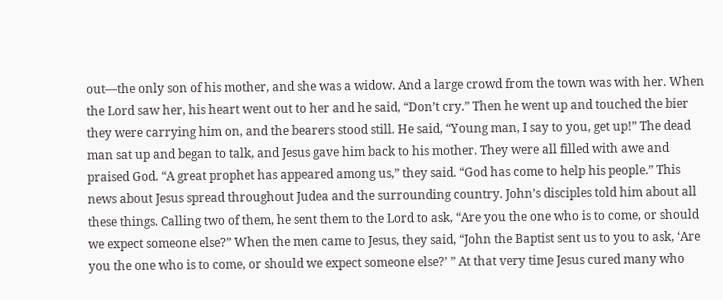out—the only son of his mother, and she was a widow. And a large crowd from the town was with her. When the Lord saw her, his heart went out to her and he said, “Don’t cry.” Then he went up and touched the bier they were carrying him on, and the bearers stood still. He said, “Young man, I say to you, get up!” The dead man sat up and began to talk, and Jesus gave him back to his mother. They were all filled with awe and praised God. “A great prophet has appeared among us,” they said. “God has come to help his people.” This news about Jesus spread throughout Judea and the surrounding country. John’s disciples told him about all these things. Calling two of them, he sent them to the Lord to ask, “Are you the one who is to come, or should we expect someone else?” When the men came to Jesus, they said, “John the Baptist sent us to you to ask, ‘Are you the one who is to come, or should we expect someone else?’ ” At that very time Jesus cured many who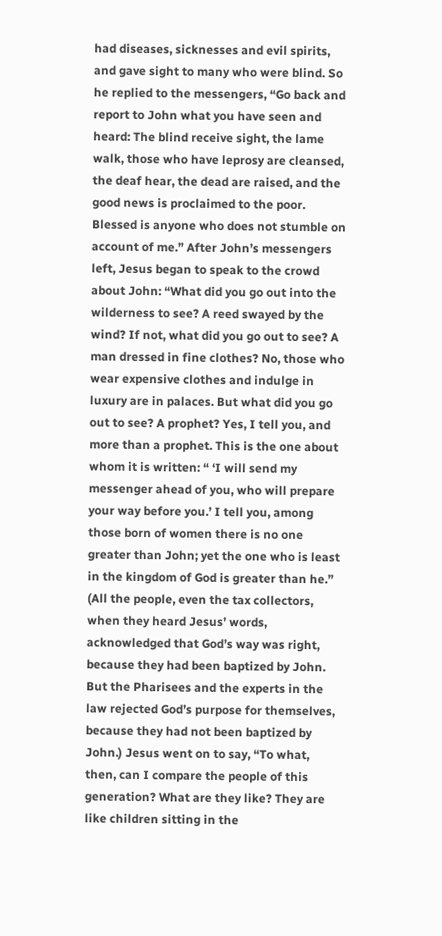had diseases, sicknesses and evil spirits, and gave sight to many who were blind. So he replied to the messengers, “Go back and report to John what you have seen and heard: The blind receive sight, the lame walk, those who have leprosy are cleansed, the deaf hear, the dead are raised, and the good news is proclaimed to the poor. Blessed is anyone who does not stumble on account of me.” After John’s messengers left, Jesus began to speak to the crowd about John: “What did you go out into the wilderness to see? A reed swayed by the wind? If not, what did you go out to see? A man dressed in fine clothes? No, those who wear expensive clothes and indulge in luxury are in palaces. But what did you go out to see? A prophet? Yes, I tell you, and more than a prophet. This is the one about whom it is written: “ ‘I will send my messenger ahead of you, who will prepare your way before you.’ I tell you, among those born of women there is no one greater than John; yet the one who is least in the kingdom of God is greater than he.” (All the people, even the tax collectors, when they heard Jesus’ words, acknowledged that God’s way was right, because they had been baptized by John. But the Pharisees and the experts in the law rejected God’s purpose for themselves, because they had not been baptized by John.) Jesus went on to say, “To what, then, can I compare the people of this generation? What are they like? They are like children sitting in the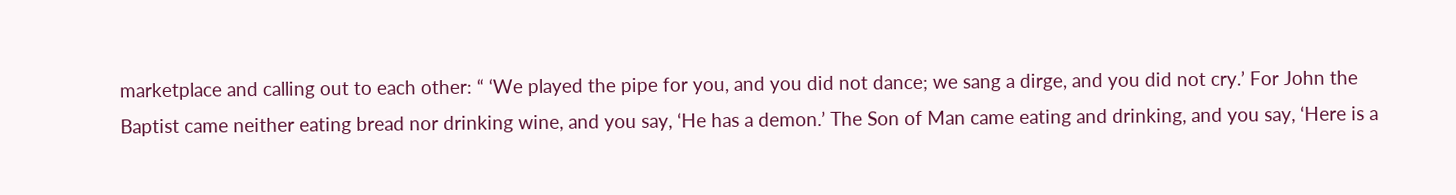marketplace and calling out to each other: “ ‘We played the pipe for you, and you did not dance; we sang a dirge, and you did not cry.’ For John the Baptist came neither eating bread nor drinking wine, and you say, ‘He has a demon.’ The Son of Man came eating and drinking, and you say, ‘Here is a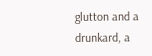glutton and a drunkard, a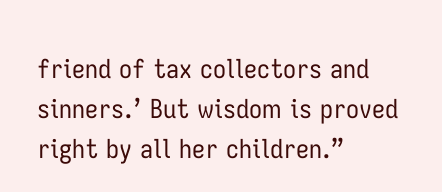friend of tax collectors and sinners.’ But wisdom is proved right by all her children.”